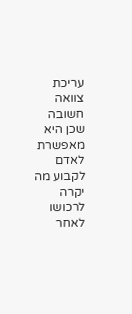עריכת צוואה חשובה שכן היא מאפשרת לאדם לקבוע מה יקרה לרכושו לאחר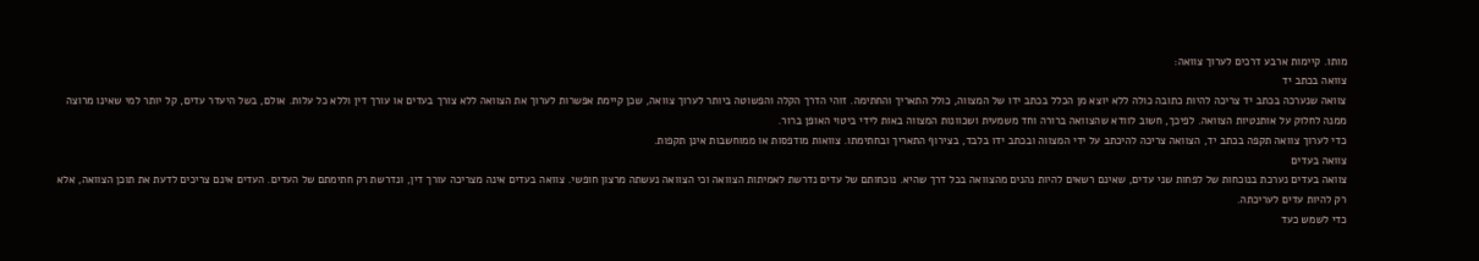מותו. קיימות ארבע דרכים לערוך צוואה:
צוואה בכתב יד
צוואה שנערכה בכתב יד צריכה להיות כתובה כולה ללא יוצא מן הכלל בכתב ידו של המצווה, כולל התאריך והחתימה. זוהי הדרך הקלה והפשוטה ביותר לערוך צוואה, שכן קיימת אפשרות לערוך את הצוואה ללא צורך בעדים או עורך דין וללא כל עלות. אולם, בשל היעדר עדים, קל יותר למי שאינו מרוצה ממנה לחלוק על אותנטיות הצוואה. לפיכך, חשוב לוודא שהצוואה ברורה וחד משמעית ושכוונות המצווה באות לידי ביטוי האופן ברור.
כדי לערוך צוואה תקפה בכתב יד, הצוואה צריכה להיכתב על ידי המצווה ובכתב ידו בלבד, בצירוף התאריך ובחתימתו. צוואות מודפסות או ממוחשבות אינן תקפות.
צוואה בעדים
צוואה בעדים נערכת בנוכחות של לפחות שני עדים, שאינם רשאים להיות נהנים מהצוואה בכל דרך שהיא. נוכחותם של עדים נדרשת לאמיתות הצוואה וכי הצוואה נעשתה מרצון חופשי. צוואה בעדים אינה מצריכה עורך דין, ונדרשת רק חתימתם של העדים. העדים אינם צריכים לדעת את תוכן הצוואה, אלא רק להיות עדים לעריכתה.
כדי לשמש כעד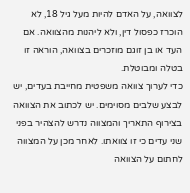לצוואה, על האדם להיות מעל גיל 18, לא הוכרז כפסול דין, ולא ליהנות מהצוואה. אם העד או בן זוגם מוזכרים בצוואה, הוראה זו בטלה ומבוטלת.
כדי לערוך צוואה משפטית מחייבת בעדים, יש לבצע שלבים מסוימים. יש לכתוב את הצוואה בצירוף התאריך והמצווה נדרש להצהיר בפני שני עדים כי זו צוואתו. לאחר מכן על המצווה לחתום על הצוואה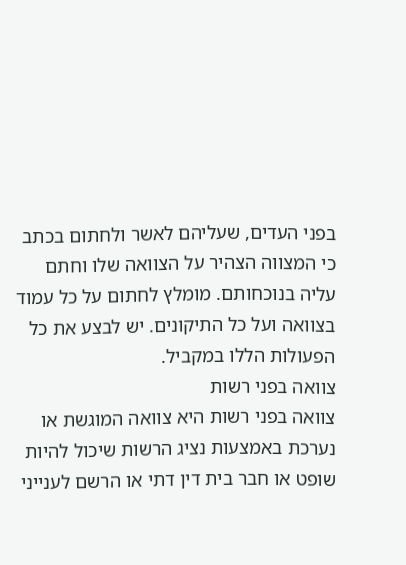בפני העדים, שעליהם לאשר ולחתום בכתב כי המצווה הצהיר על הצוואה שלו וחתם עליה בנוכחותם. מומלץ לחתום על כל עמוד בצוואה ועל כל התיקונים. יש לבצע את כל הפעולות הללו במקביל.
צוואה בפני רשות
צוואה בפני רשות היא צוואה המוגשת או נערכת באמצעות נציג הרשות שיכול להיות שופט או חבר בית דין דתי או הרשם לענייני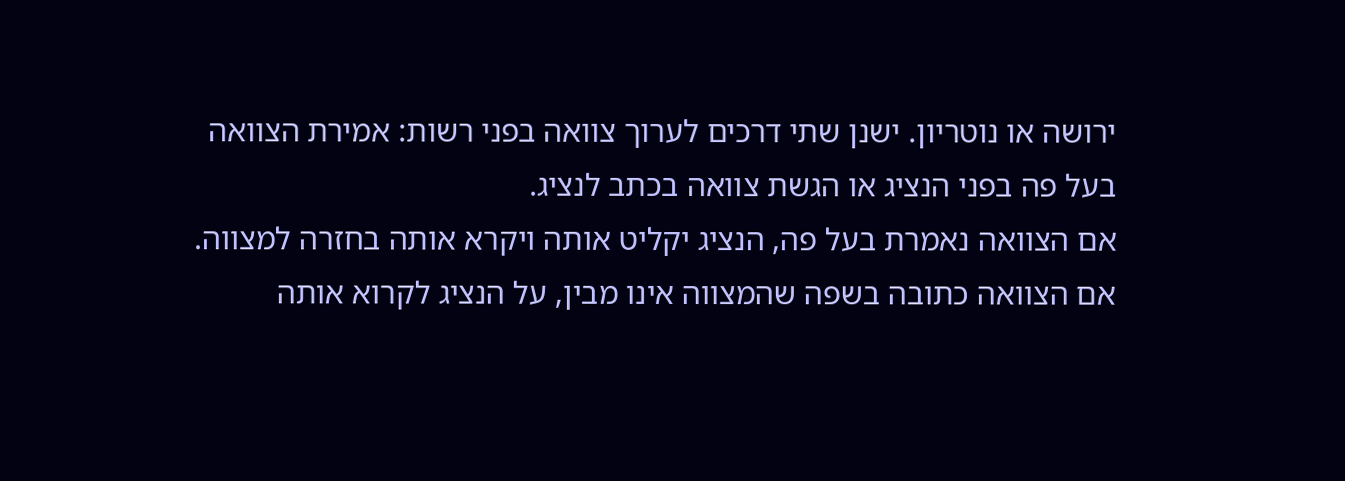ירושה או נוטריון. ישנן שתי דרכים לערוך צוואה בפני רשות: אמירת הצוואה בעל פה בפני הנציג או הגשת צוואה בכתב לנציג.
אם הצוואה נאמרת בעל פה, הנציג יקליט אותה ויקרא אותה בחזרה למצווה. אם הצוואה כתובה בשפה שהמצווה אינו מבין, על הנציג לקרוא אותה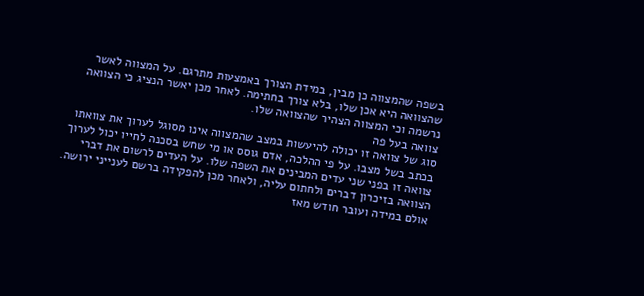בשפה שהמצווה כן מבין, במידת הצורך באמצעות מתרגם. על המצווה לאשר שהצוואה היא אכן שלו, בלא צורך בחתימה. לאחר מכן יאשר הנציג כי הצוואה נרשמה וכי המצווה הצהיר שהצוואה שלו.
צוואה בעל פה
סוג של צוואה זו יכולה להיעשות במצב שהמצווה אינו מסוגל לערוך את צוואתו בכתב בשל מצבו. על פי ההלכה, אדם גוסס או מי שחש בסכנה לחייו יכול לערוך צוואה זו בפני שני עדים המבינים את השפה שלו. על העדים לרשום את דברי הצוואה בזיכרון דברים ולחתום עליה, ולאחר מכן להפקידה ברשם לענייני ירושה. אולם במידה ועובר חודש מאז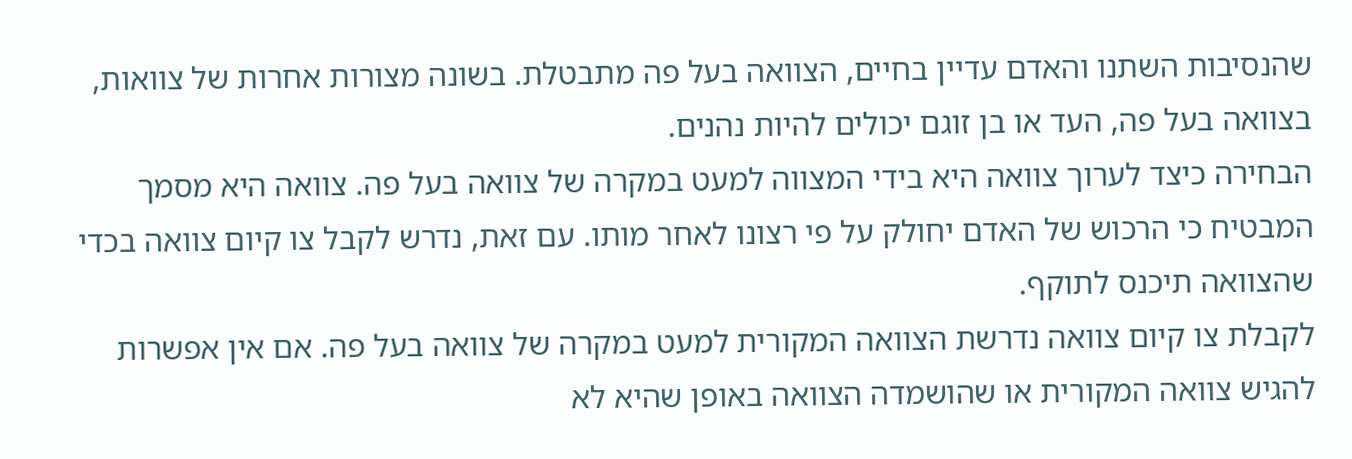שהנסיבות השתנו והאדם עדיין בחיים, הצוואה בעל פה מתבטלת. בשונה מצורות אחרות של צוואות, בצוואה בעל פה, העד או בן זוגם יכולים להיות נהנים.
הבחירה כיצד לערוך צוואה היא בידי המצווה למעט במקרה של צוואה בעל פה. צוואה היא מסמך המבטיח כי הרכוש של האדם יחולק על פי רצונו לאחר מותו. עם זאת, נדרש לקבל צו קיום צוואה בכדי שהצוואה תיכנס לתוקף.
לקבלת צו קיום צוואה נדרשת הצוואה המקורית למעט במקרה של צוואה בעל פה. אם אין אפשרות להגיש צוואה המקורית או שהושמדה הצוואה באופן שהיא לא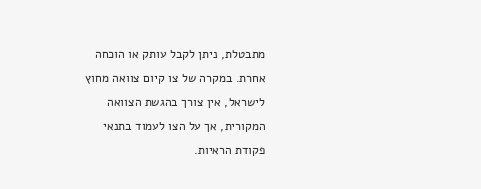מתבטלת, ניתן לקבל עותק או הוכחה אחרת. במקרה של צו קיום צוואה מחוץ לישראל, אין צורך בהגשת הצוואה המקורית, אך על הצו לעמוד בתנאי פקודת הראיות.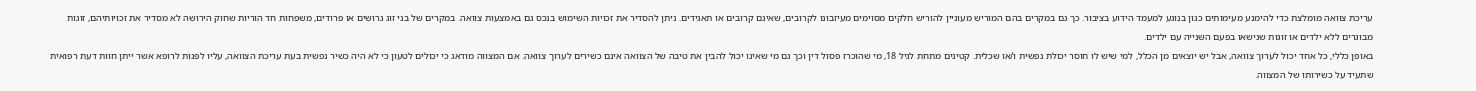עריכת צוואה מומלצת כדי להימנע מעימותים כגון בנוגע למעמד הידוע בציבור. כך גם במקרים בהם המוריש מעוניין להוריש חלקים מסוימים מעיזבונו לקרובים, שאינם קרובים או תאגידים. ניתן להסדיר את זכויות השימוש בנכס גם באמצעות צוואה. במקרים של בני זוג גרושים או פרודים, משפחות חד הוריות שחוק הירושה לא מסדיר את זכויותיהם, זוגות מבוגרים ללא ילדים או זוגות שנישאו בפעם השנייה עם ילדים.
באופן כללי, כל אחד יכול לערוך צוואה, אבל יש יוצאים מן הכלל, למי שיש לו חוסר יכולת נפשית ו/או שכלית. קטינים מתחת לגיל 18, מי שהוכרז פסול דין וכך גם מי שאינו יכול להבין את טיבה של הצוואה אינם כשירים לערוך צוואה. אם המצווה מודאג כי יכולים לטעון כי לא היה כשיר נפשית בעת עריכת הצוואה, עליו לפנות לרופא אשר ייתן חוות דעת רפואית שתעיד על כשירותו של המצווה.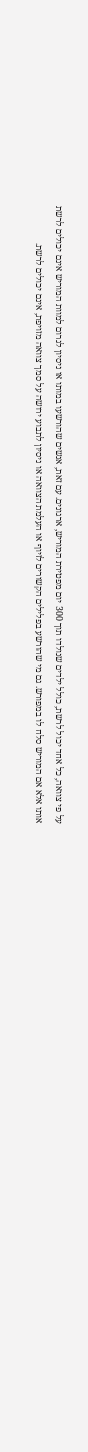על פי צוואה, כל אחד יכול לרשת, כולל ילדים שנולדו תוך 300 יום מפטירת המוריש, ארגונים. עם זאת, אנשים שהורשעו במותו או ניסיון לגרום למוות המוריש אינם יכולים לרשת אותו אלא אם המוריש סלח לו במפורש. גם מי שהורשע בפלילים הקשורים לזיוף או העלמת הצוואה או ניסיון לתבוע ירושה על סמך צוואה מזויפת, אינם יכולים לרשת.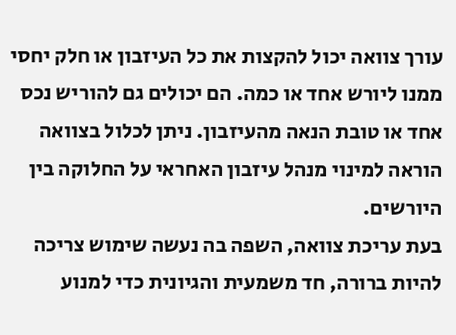עורך צוואה יכול להקצות את כל העיזבון או חלק יחסי ממנו ליורש אחד או כמה. הם יכולים גם להוריש נכס אחד או טובת הנאה מהעיזבון. ניתן לכלול בצוואה הוראה למינוי מנהל עיזבון האחראי על החלוקה בין היורשים.
בעת עריכת צוואה, השפה בה נעשה שימוש צריכה להיות ברורה, חד משמעית והגיונית כדי למנוע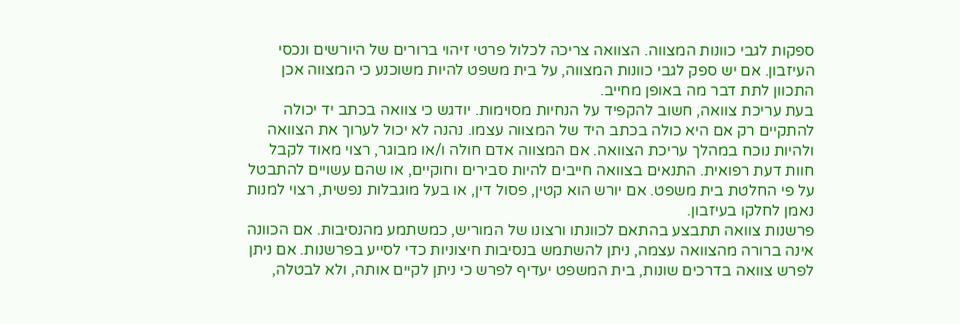ספקות לגבי כוונות המצווה. הצוואה צריכה לכלול פרטי זיהוי ברורים של היורשים ונכסי העיזבון. אם יש ספק לגבי כוונות המצווה, על בית משפט להיות משוכנע כי המצווה אכן התכוון לתת דבר מה באופן מחייב.
בעת עריכת צוואה, חשוב להקפיד על הנחיות מסוימות. יודגש כי צוואה בכתב יד יכולה להתקיים רק אם היא כולה בכתב היד של המצווה עצמו. נהנה לא יכול לערוך את הצוואה ולהיות נוכח במהלך עריכת הצוואה. אם המצווה אדם חולה ו/או מבוגר, רצוי מאוד לקבל חוות דעת רפואית. התנאים בצוואה חייבים להיות סבירים וחוקיים, או שהם עשויים להתבטל על פי החלטת בית משפט. אם יורש הוא קטין, פסול דין, או בעל מוגבלות נפשית, רצוי למנות נאמן לחלקו בעיזבון.
פרשנות צוואה תתבצע בהתאם לכוונתו ורצונו של המוריש, כמשתמע מהנסיבות. אם הכוונה אינה ברורה מהצוואה עצמה, ניתן להשתמש בנסיבות חיצוניות כדי לסייע בפרשנות. אם ניתן לפרש צוואה בדרכים שונות, בית המשפט יעדיף לפרש כי ניתן לקיים אותה, ולא לבטלה,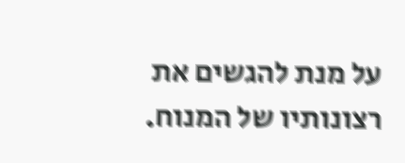על מנת להגשים את רצונותיו של המנוח.